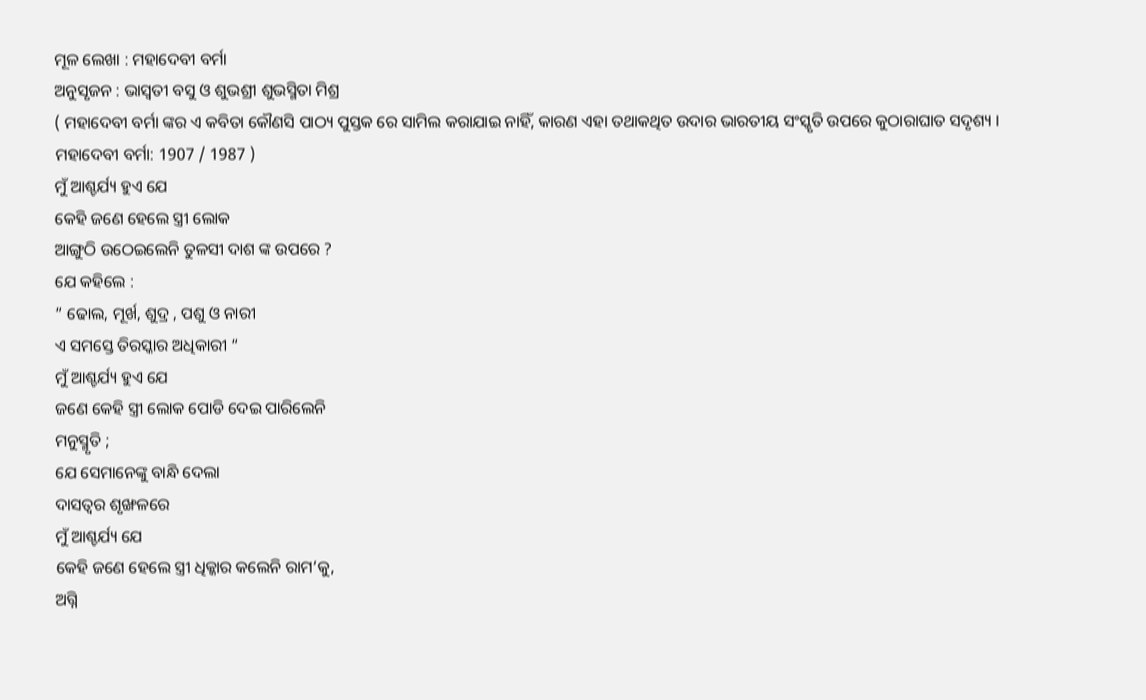ମୂଳ ଲେଖା : ମହାଦେବୀ ବର୍ମା
ଅନୁସୃଜନ : ଭାସ୍ଵତୀ ବସୁ ଓ ଶୁଭଶ୍ରୀ ଶୁଭସ୍ମିତା ମିଶ୍ର
( ମହାଦେବୀ ବର୍ମା ଙ୍କର ଏ କବିତା କୌଣସି ପାଠ୍ୟ ପୁସ୍ତକ ରେ ସାମିଲ କରାଯାଇ ନାହିଁ, କାରଣ ଏହା ତଥାକଥିତ ଉଦାର ଭାରତୀୟ ସଂସ୍କୃତି ଉପରେ କୁଠାରାଘାତ ସଦୃଶ୍ୟ । ମହାଦେବୀ ବର୍ମା: 1907 / 1987 )
ମୁଁ ଆଶ୍ଚର୍ଯ୍ୟ ହୁଏ ଯେ
କେହି ଜଣେ ହେଲେ ସ୍ତ୍ରୀ ଲୋକ
ଆଙ୍ଗୁଠି ଉଠେଇଲେନି ତୁଳସୀ ଦାଶ ଙ୍କ ଉପରେ ?
ଯେ କହିଲେ :
” ଢୋଲ, ମୂର୍ଖ, ଶୁଦ୍ର , ପଶୁ ଓ ନାରୀ
ଏ ସମସ୍ତେ ତିରସ୍କାର ଅଧିକାରୀ “
ମୁଁ ଆଶ୍ଚର୍ଯ୍ୟ ହୁଏ ଯେ
ଜଣେ କେହି ସ୍ତ୍ରୀ ଲୋକ ପୋଡି ଦେଇ ପାରିଲେନି
ମନୁସ୍ମୃତି ;
ଯେ ସେମାନେଙ୍କୁ ବାନ୍ଧି ଦେଲା
ଦାସତ୍ବର ଶୃଙ୍ଖଳରେ
ମୁଁ ଆଶ୍ଚର୍ଯ୍ୟ ଯେ
କେହି ଜଣେ ହେଲେ ସ୍ତ୍ରୀ ଧିକ୍କାର କଲେନି ରାମ’କୁ,
ଅଗ୍ନି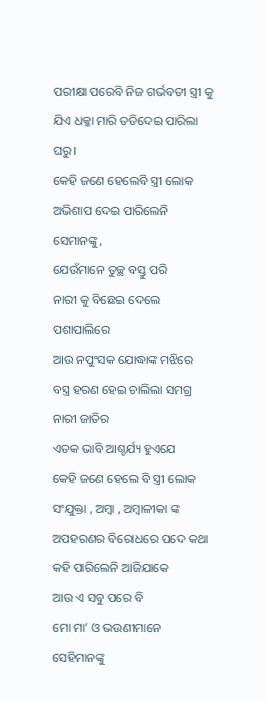ପରୀକ୍ଷା ପରେବି ନିଜ ଗର୍ଭବତୀ ସ୍ତ୍ରୀ କୁ
ଯିଏ ଧକ୍କା ମାରି ତଡିଦେଇ ପାରିଲା ଘରୁ।
କେହି ଜଣେ ହେଲେବି ସ୍ତ୍ରୀ ଲୋକ
ଅଭିଶାପ ଦେଇ ପାରିଲେନି ସେମାନଙ୍କୁ,
ଯେଉଁମାନେ ତୁଚ୍ଛ ବସ୍ତୁ ପରି
ନାରୀ କୁ ବିଛେଇ ଦେଲେ ପଶାପାଲିରେ
ଆଉ ନପୁଂସକ ଯୋଦ୍ଧାଙ୍କ ମଝିରେ
ବସ୍ତ୍ର ହରଣ ହେଇ ଚାଲିଲା ସମଗ୍ର ନାରୀ ଜାତିର
ଏତକ ଭାବି ଆଶ୍ଚର୍ଯ୍ୟ ହୁଏଯେ
କେହି ଜଣେ ହେଲେ ବି ସ୍ତ୍ରୀ ଲୋକ
ସଂଯୁକ୍ତା , ଅମ୍ବା , ଅମ୍ବାଳୀକା ଙ୍କ
ଅପହରଣର ବିରୋଧରେ ପଦେ କଥା କହି ପାରିଲେନି ଆଜିଯାକେ
ଆଉ ଏ ସବୁ ପରେ ବି
ମୋ ମା’ ଓ ଭଉଣୀମାନେ ସେହିମାନଙ୍କୁ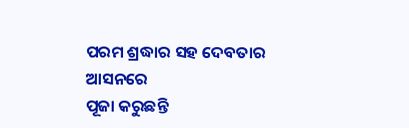ପରମ ଶ୍ରଦ୍ଧାର ସହ ଦେବତାର ଆସନରେ
ପୂଜା କରୁଛନ୍ତି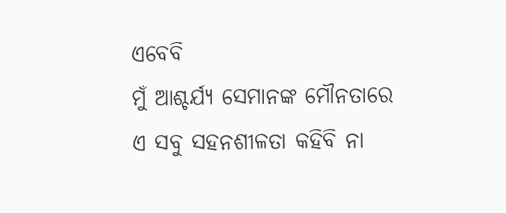ଏବେବି
ମୁଁ ଆଶ୍ଚର୍ଯ୍ୟ ସେମାନଙ୍କ ମୌନତାରେ
ଏ ସବୁ ସହନଶୀଳତା କହିବି ନା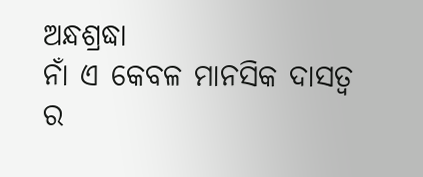ଅନ୍ଧଶ୍ରଦ୍ଧା
ନାଁ ଏ କେବଳ ମାନସିକ ଦାସତ୍ବ ର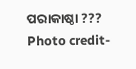ପରାକାଷ୍ଠା ???
Photo credit-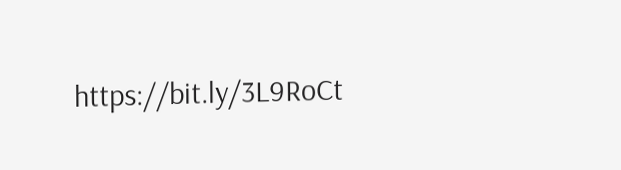https://bit.ly/3L9RoCt